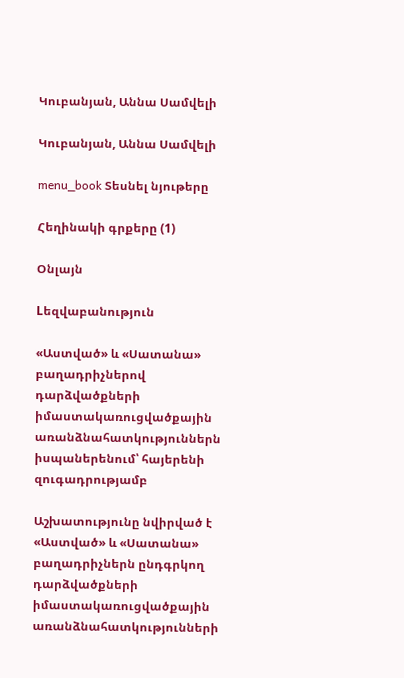Կուբանյան, Աննա Սամվելի

Կուբանյան, Աննա Սամվելի

menu_book Տեսնել նյութերը

Հեղինակի գրքերը (1)

Օնլայն

Lեզվաբանություն

«Աստված» և «Սատանա» բաղադրիչներով դարձվածքների իմաստակառուցվածքային առանձնահատկություններն իսպաներենում՝ հայերենի զուգադրությամբ

Աշխատությունը նվիրված է «Աստված» և «Սատանա» բաղադրիչներն ընդգրկող դարձվածքների իմաստակառուցվածքային առանձնահատկությունների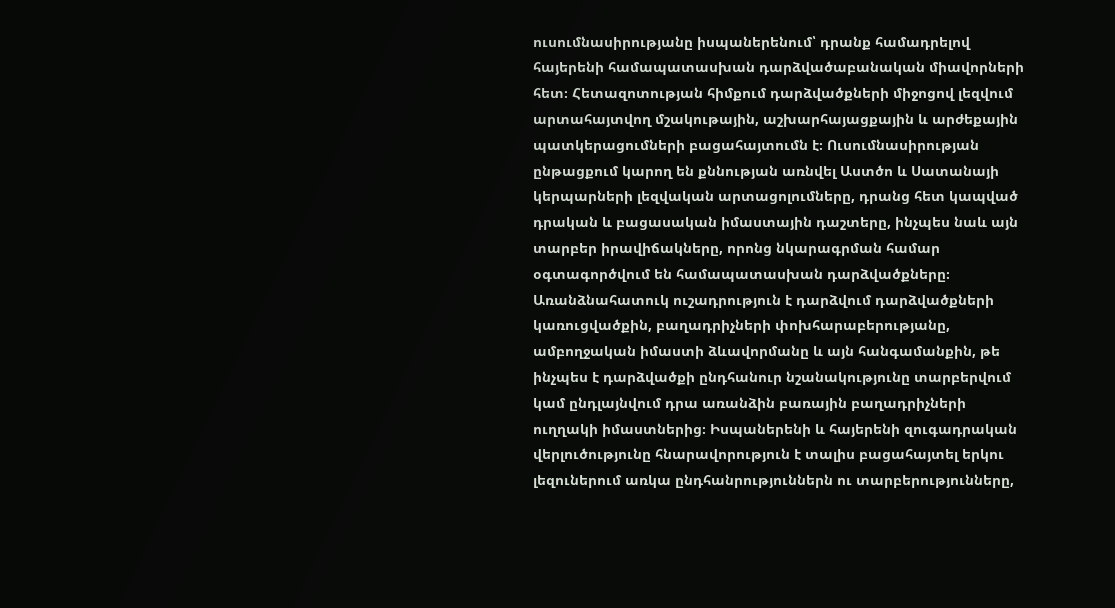ուսումնասիրությանը իսպաներենում՝ դրանք համադրելով հայերենի համապատասխան դարձվածաբանական միավորների հետ։ Հետազոտության հիմքում դարձվածքների միջոցով լեզվում արտահայտվող մշակութային, աշխարհայացքային և արժեքային պատկերացումների բացահայտումն է։ Ուսումնասիրության ընթացքում կարող են քննության առնվել Աստծո և Սատանայի կերպարների լեզվական արտացոլումները, դրանց հետ կապված դրական և բացասական իմաստային դաշտերը, ինչպես նաև այն տարբեր իրավիճակները, որոնց նկարագրման համար օգտագործվում են համապատասխան դարձվածքները։ Առանձնահատուկ ուշադրություն է դարձվում դարձվածքների կառուցվածքին, բաղադրիչների փոխհարաբերությանը, ամբողջական իմաստի ձևավորմանը և այն հանգամանքին, թե ինչպես է դարձվածքի ընդհանուր նշանակությունը տարբերվում կամ ընդլայնվում դրա առանձին բառային բաղադրիչների ուղղակի իմաստներից։ Իսպաներենի և հայերենի զուգադրական վերլուծությունը հնարավորություն է տալիս բացահայտել երկու լեզուներում առկա ընդհանրություններն ու տարբերությունները,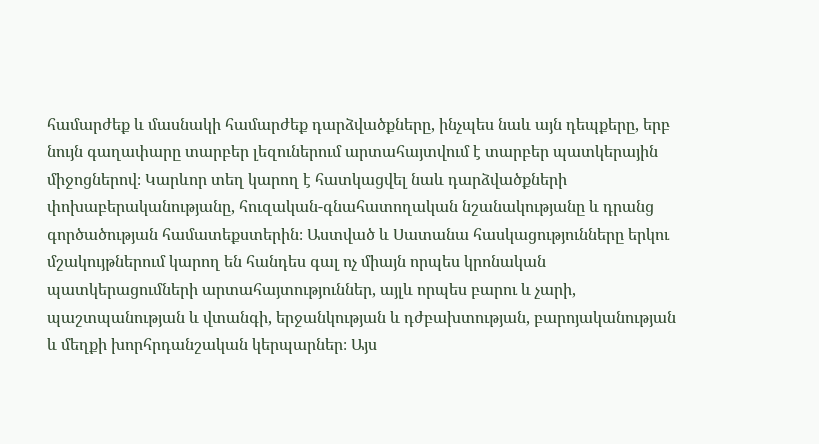համարժեք և մասնակի համարժեք դարձվածքները, ինչպես նաև այն դեպքերը, երբ նույն գաղափարը տարբեր լեզուներում արտահայտվում է տարբեր պատկերային միջոցներով։ Կարևոր տեղ կարող է հատկացվել նաև դարձվածքների փոխաբերականությանը, հուզական-գնահատողական նշանակությանը և դրանց գործածության համատեքստերին։ Աստված և Սատանա հասկացությունները երկու մշակույթներում կարող են հանդես գալ ոչ միայն որպես կրոնական պատկերացումների արտահայտություններ, այլև որպես բարու և չարի, պաշտպանության և վտանգի, երջանկության և դժբախտության, բարոյականության և մեղքի խորհրդանշական կերպարներ։ Այս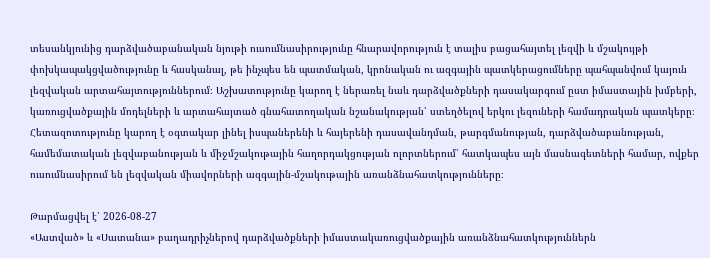տեսանկյունից դարձվածաբանական նյութի ուսումնասիրությունը հնարավորություն է տալիս բացահայտել լեզվի և մշակույթի փոխկապակցվածությունը և հասկանալ, թե ինչպես են պատմական, կրոնական ու ազգային պատկերացումները պահպանվում կայուն լեզվական արտահայտություններում։ Աշխատությունը կարող է ներառել նաև դարձվածքների դասակարգում ըստ իմաստային խմբերի, կառուցվածքային մոդելների և արտահայտած գնահատողական նշանակության՝ ստեղծելով երկու լեզուների համադրական պատկերը։ Հետազոտությունը կարող է օգտակար լինել իսպաներենի և հայերենի դասավանդման, թարգմանության, դարձվածաբանության, համեմատական լեզվաբանության և միջմշակութային հաղորդակցության ոլորտներում՝ հատկապես այն մասնագետների համար, ովքեր ուսումնասիրում են լեզվական միավորների ազգային-մշակութային առանձնահատկությունները։

Թարմացվել է՝ 2026-08-27
«Աստված» և «Սատանա» բաղադրիչներով դարձվածքների իմաստակառուցվածքային առանձնահատկություններն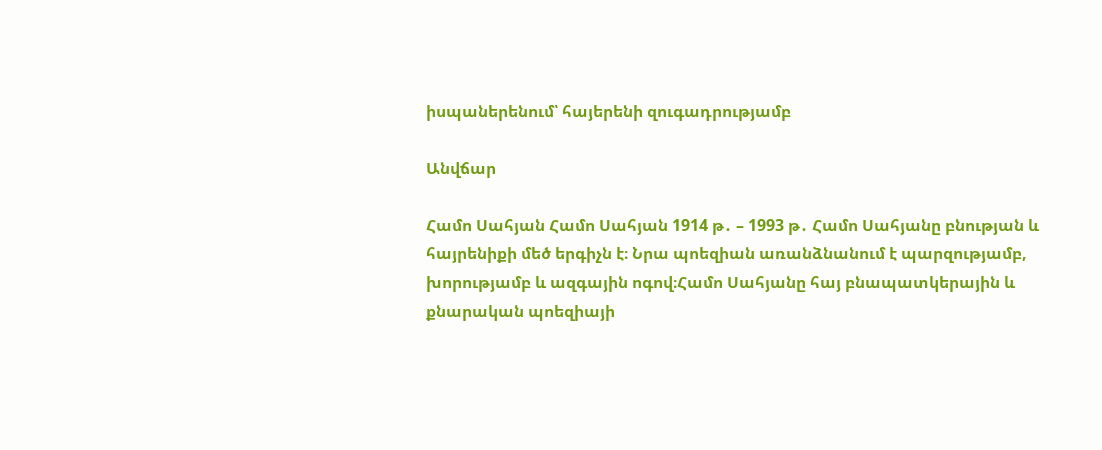իսպաներենում՝ հայերենի զուգադրությամբ

Անվճար

Համո Սահյան Համո Սահյան 1914 թ․ – 1993 թ․ Համո Սահյանը բնության և հայրենիքի մեծ երգիչն է։ Նրա պոեզիան առանձնանում է պարզությամբ, խորությամբ և ազգային ոգով։Համո Սահյանը հայ բնապատկերային և քնարական պոեզիայի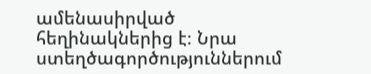ամենասիրված հեղինակներից է։ Նրա ստեղծագործություններում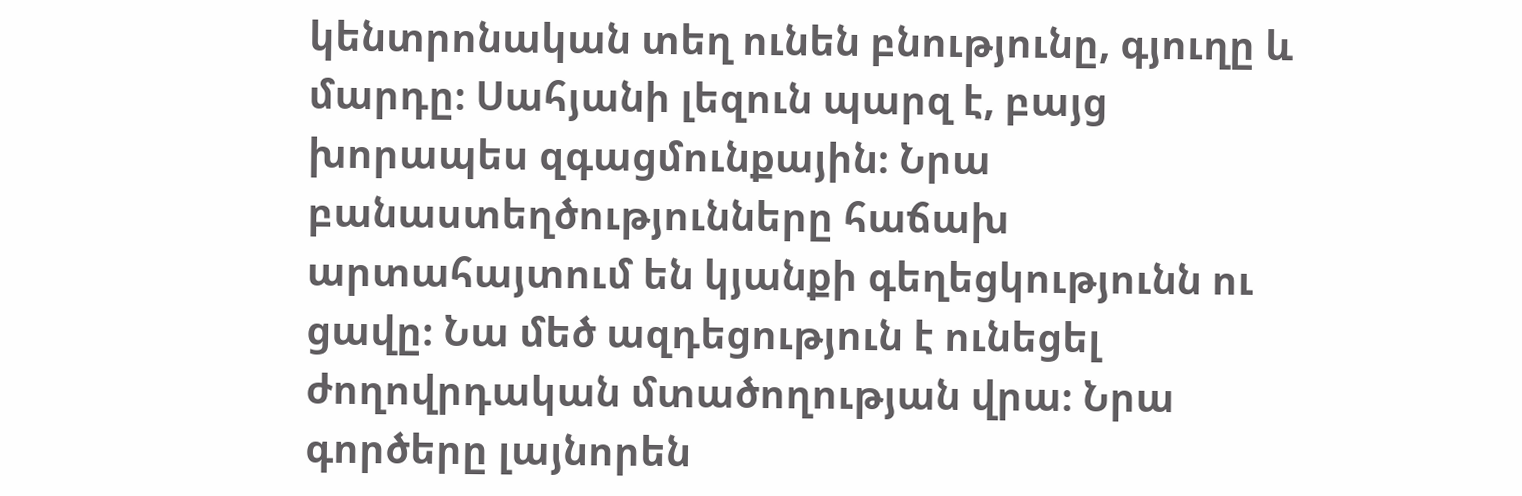կենտրոնական տեղ ունեն բնությունը, գյուղը և մարդը։ Սահյանի լեզուն պարզ է, բայց խորապես զգացմունքային։ Նրա բանաստեղծությունները հաճախ արտահայտում են կյանքի գեղեցկությունն ու ցավը։ Նա մեծ ազդեցություն է ունեցել ժողովրդական մտածողության վրա։ Նրա գործերը լայնորեն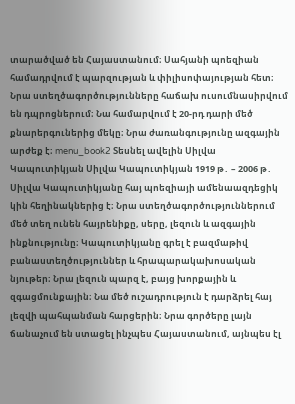տարածված են Հայաստանում։ Սահյանի պոեզիան համադրվում է պարզության և փիլիսոփայության հետ։ Նրա ստեղծագործությունները հաճախ ուսումնասիրվում են դպրոցներում։ Նա համարվում է 20-րդ դարի մեծ քնարերգուներից մեկը։ Նրա ժառանգությունը ազգային արժեք է։ menu_book2 Տեսնել ավելին Սիլվա Կապուտիկյան Սիլվա Կապուտիկյան 1919 թ․ – 2006 թ․ Սիլվա Կապուտիկյանը հայ պոեզիայի ամենաազդեցիկ կին հեղինակներից է։ Նրա ստեղծագործություններում մեծ տեղ ունեն հայրենիքը, սերը, լեզուն և ազգային ինքնությունը։ Կապուտիկյանը գրել է բազմաթիվ բանաստեղծություններ և հրապարակախոսական նյութեր։ Նրա լեզուն պարզ է, բայց խորքային և զգացմունքային։ Նա մեծ ուշադրություն է դարձրել հայ լեզվի պահպանման հարցերին։ Նրա գործերը լայն ճանաչում են ստացել ինչպես Հայաստանում, այնպես էլ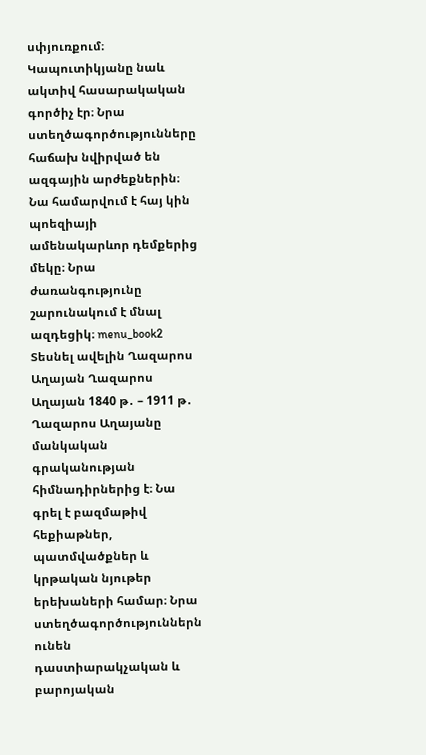սփյուռքում։ Կապուտիկյանը նաև ակտիվ հասարակական գործիչ էր։ Նրա ստեղծագործությունները հաճախ նվիրված են ազգային արժեքներին։ Նա համարվում է հայ կին պոեզիայի ամենակարևոր դեմքերից մեկը։ Նրա ժառանգությունը շարունակում է մնալ ազդեցիկ։ menu_book2 Տեսնել ավելին Ղազարոս Աղայան Ղազարոս Աղայան 1840 թ․ – 1911 թ․ Ղազարոս Աղայանը մանկական գրականության հիմնադիրներից է։ Նա գրել է բազմաթիվ հեքիաթներ, պատմվածքներ և կրթական նյութեր երեխաների համար։ Նրա ստեղծագործություններն ունեն դաստիարակչական և բարոյական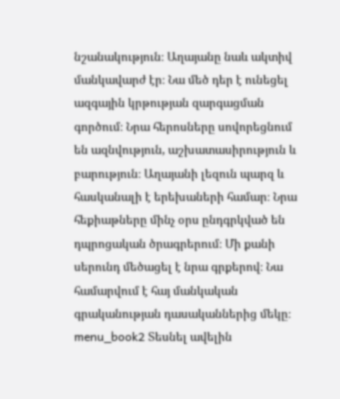նշանակություն։ Աղայանը նաև ակտիվ մանկավարժ էր։ Նա մեծ դեր է ունեցել ազգային կրթության զարգացման գործում։ Նրա հերոսները սովորեցնում են ազնվություն, աշխատասիրություն և բարություն։ Աղայանի լեզուն պարզ և հասկանալի է երեխաների համար։ Նրա հեքիաթները մինչ օրս ընդգրկված են դպրոցական ծրագրերում։ Մի քանի սերունդ մեծացել է նրա գրքերով։ Նա համարվում է հայ մանկական գրականության դասականներից մեկը։ menu_book2 Տեսնել ավելին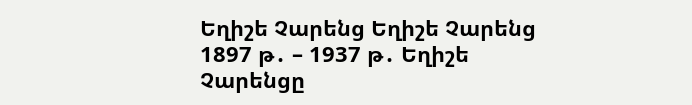Եղիշե Չարենց Եղիշե Չարենց 1897 թ․ – 1937 թ․ Եղիշե Չարենցը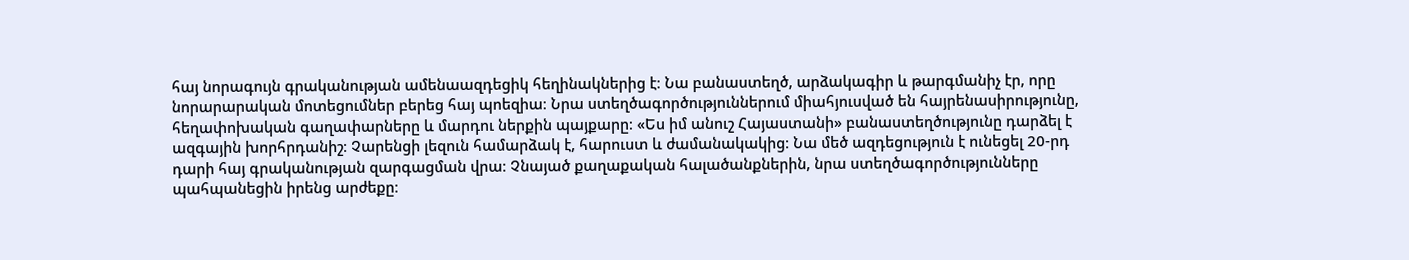հայ նորագույն գրականության ամենաազդեցիկ հեղինակներից է։ Նա բանաստեղծ, արձակագիր և թարգմանիչ էր, որը նորարարական մոտեցումներ բերեց հայ պոեզիա։ Նրա ստեղծագործություններում միահյուսված են հայրենասիրությունը, հեղափոխական գաղափարները և մարդու ներքին պայքարը։ «Ես իմ անուշ Հայաստանի» բանաստեղծությունը դարձել է ազգային խորհրդանիշ։ Չարենցի լեզուն համարձակ է, հարուստ և ժամանակակից։ Նա մեծ ազդեցություն է ունեցել 20-րդ դարի հայ գրականության զարգացման վրա։ Չնայած քաղաքական հալածանքներին, նրա ստեղծագործությունները պահպանեցին իրենց արժեքը։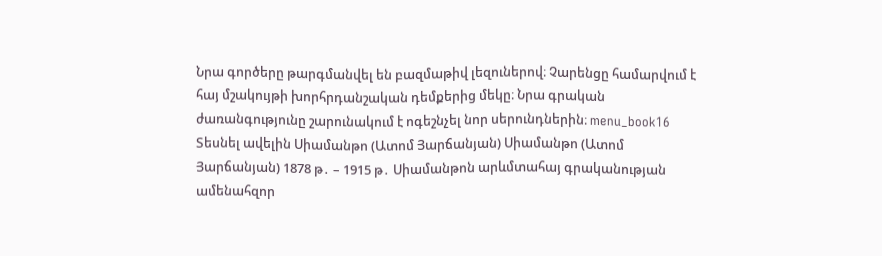Նրա գործերը թարգմանվել են բազմաթիվ լեզուներով։ Չարենցը համարվում է հայ մշակույթի խորհրդանշական դեմքերից մեկը։ Նրա գրական ժառանգությունը շարունակում է ոգեշնչել նոր սերունդներին։ menu_book16 Տեսնել ավելին Սիամանթո (Ատոմ Յարճանյան) Սիամանթո (Ատոմ Յարճանյան) 1878 թ․ – 1915 թ․ Սիամանթոն արևմտահայ գրականության ամենահզոր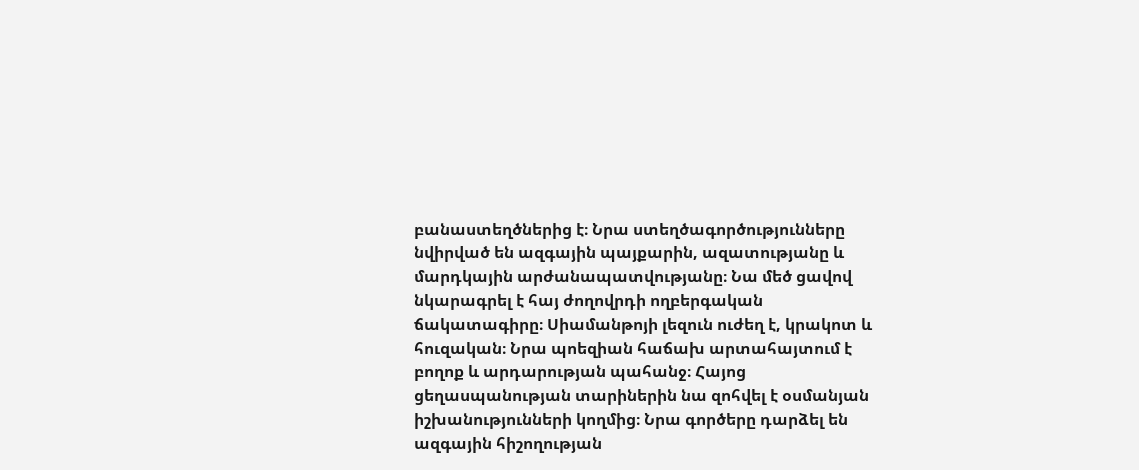բանաստեղծներից է։ Նրա ստեղծագործությունները նվիրված են ազգային պայքարին, ազատությանը և մարդկային արժանապատվությանը։ Նա մեծ ցավով նկարագրել է հայ ժողովրդի ողբերգական ճակատագիրը։ Սիամանթոյի լեզուն ուժեղ է, կրակոտ և հուզական։ Նրա պոեզիան հաճախ արտահայտում է բողոք և արդարության պահանջ։ Հայոց ցեղասպանության տարիներին նա զոհվել է օսմանյան իշխանությունների կողմից։ Նրա գործերը դարձել են ազգային հիշողության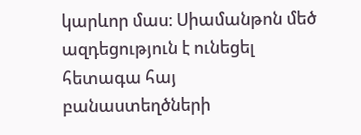կարևոր մաս։ Սիամանթոն մեծ ազդեցություն է ունեցել հետագա հայ բանաստեղծների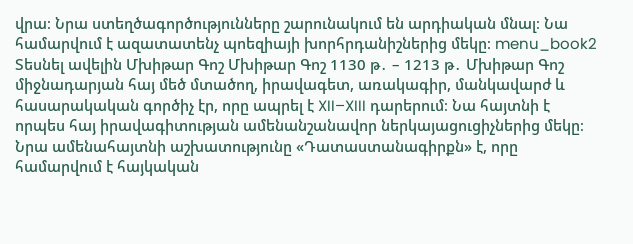վրա։ Նրա ստեղծագործությունները շարունակում են արդիական մնալ։ Նա համարվում է ազատատենչ պոեզիայի խորհրդանիշներից մեկը։ menu_book2 Տեսնել ավելին Մխիթար Գոշ Մխիթար Գոշ 1130 թ․ – 1213 թ․ Մխիթար Գոշ միջնադարյան հայ մեծ մտածող, իրավագետ, առակագիր, մանկավարժ և հասարակական գործիչ էր, որը ապրել է XII–XIII դարերում։ Նա հայտնի է որպես հայ իրավագիտության ամենանշանավոր ներկայացուցիչներից մեկը։ Նրա ամենահայտնի աշխատությունը «Դատաստանագիրքն» է, որը համարվում է հայկական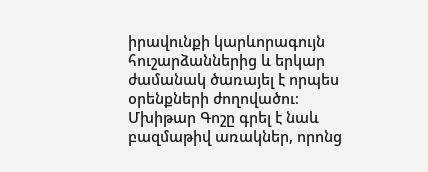իրավունքի կարևորագույն հուշարձաններից և երկար ժամանակ ծառայել է որպես օրենքների ժողովածու։ Մխիթար Գոշը գրել է նաև բազմաթիվ առակներ, որոնց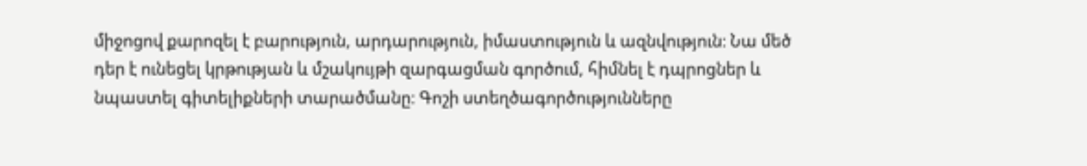միջոցով քարոզել է բարություն, արդարություն, իմաստություն և ազնվություն։ Նա մեծ դեր է ունեցել կրթության և մշակույթի զարգացման գործում, հիմնել է դպրոցներ և նպաստել գիտելիքների տարածմանը։ Գոշի ստեղծագործությունները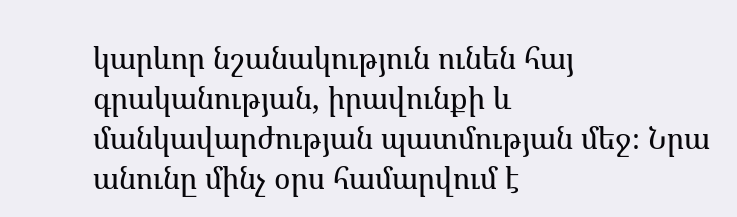կարևոր նշանակություն ունեն հայ գրականության, իրավունքի և մանկավարժության պատմության մեջ։ Նրա անունը մինչ օրս համարվում է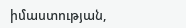իմաստության,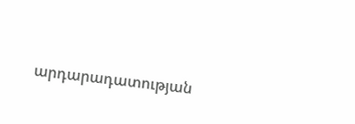արդարադատության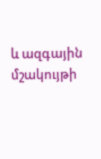և ազգային մշակույթի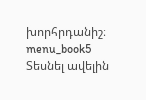խորհրդանիշ։ menu_book5 Տեսնել ավելին